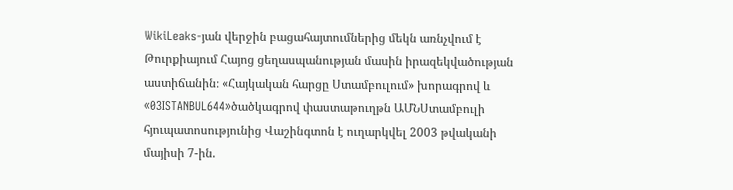WikiLeaks-յան վերջին բացահայտումներից մեկն առնչվում է Թուրքիայում Հայոց ցեղասպանության մասին իրազեկվածության աստիճանին։ «Հայկական հարցը Ստամբուլում» խորագրով և «03ISTANBUL644»ծածկագրով փաստաթուղթն ԱՄՆՍտամբուլի հյուպատոսությունից Վաշինգտոն է ուղարկվել 2003 թվականի մայիսի 7-ին.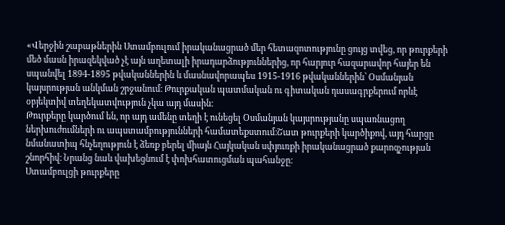«Վերջին շաբաթներին Ստամբուլում իրականացրած մեր հետազոտությունը ցույց տվեց, որ թուրքերի մեծ մասն իրազեկված չէ այն աղետալի իրադարձություններից, որ հարյուր հազարավոր հայեր են սպանվել 1894-1895 թվականներին և մասնավորապես 1915-1916 թվականներին՝ Օսմանյան կայսրության անկման շրջանում։ Թուրքական պատմական ու գիտական դասագրքերում որևէ օբյեկտիվ տեղեկատվություն չկա այդ մասին։
Թուրքերը կարծում են, որ այդ ամենը տեղի է ունեցել Օսմանյան կայսրությանը սպառնացող ներխուժումների ու ապստամբությունների համատեքստում։Շատ թուրքերի կարծիքով, այդ հարցը նմանատիպ հնչեղություն է ձեռք բերել միայն Հայկական սփյուռքի իրականացրած քարոզչության շնորհիվ։ Նրանց նաև վախեցնում է փոխհատուցման պահանջը։
Ստամբուլցի թուրքերը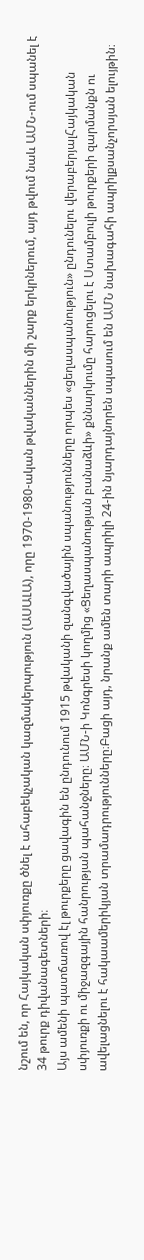նշում են, որ Հայկական սփյուռքը ծնել է ահաբեկչական կազմակերպություն (ԱՍԱԼԱ), որը 1970-1980-ական թվականներին մի շարք երկրներում, այդ թվում նաև ԱՄՆ-ում սպանել է 34 թուրք դիվանագետների։
Այս ամենի պատճառով էլ թուրքերը ցավագին են ընդունում 1915 թվականի զանգվածային սպանությունները որպես «ցեղասպանություն» ընդունելու վերաբերյալՀայկական սփյուռքի ու միջազգային հանրության պահանջները։ ԱՄՆ-ի Կոնգրեսի կողմից «Ցեղասպանության բանաձևի» քննարկումը հարուցելու է Ստամբուլի թուրքերի զարմանքն ու ավելացնելու է հակաամերիկյան տրամադրությունները։Բացի այդ, նրանք ամեն տարի ապրիլի 24-ին նյարդայնորեն սպասում են ԱՄՆ նախագահի ապրիլքսանչորսյան ելույթին։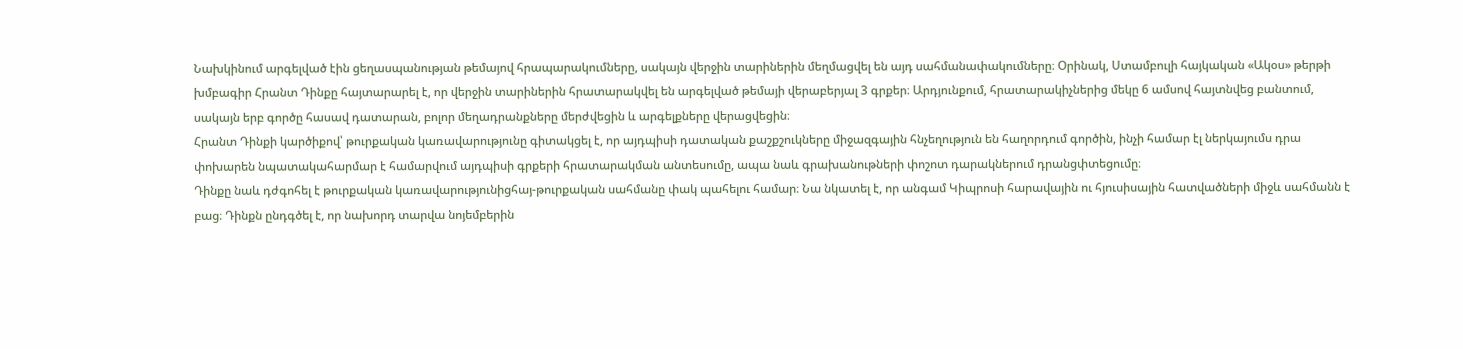Նախկինում արգելված էին ցեղասպանության թեմայով հրապարակումները, սակայն վերջին տարիներին մեղմացվել են այդ սահմանափակումները։ Օրինակ, Ստամբուլի հայկական «Ակօս» թերթի խմբագիր Հրանտ Դինքը հայտարարել է, որ վերջին տարիներին հրատարակվել են արգելված թեմայի վերաբերյալ 3 գրքեր։ Արդյունքում, հրատարակիչներից մեկը 6 ամսով հայտնվեց բանտում, սակայն երբ գործը հասավ դատարան, բոլոր մեղադրանքները մերժվեցին և արգելքները վերացվեցին։
Հրանտ Դինքի կարծիքով՝ թուրքական կառավարությունը գիտակցել է, որ այդպիսի դատական քաշքշուկները միջազգային հնչեղություն են հաղորդում գործին, ինչի համար էլ ներկայումս դրա փոխարեն նպատակահարմար է համարվում այդպիսի գրքերի հրատարակման անտեսումը, ապա նաև գրախանութների փոշոտ դարակներում դրանցփտեցումը։
Դինքը նաև դժգոհել է թուրքական կառավարությունիցհայ-թուրքական սահմանը փակ պահելու համար։ Նա նկատել է, որ անգամ Կիպրոսի հարավային ու հյուսիսային հատվածների միջև սահմանն է բաց։ Դինքն ընդգծել է, որ նախորդ տարվա նոյեմբերին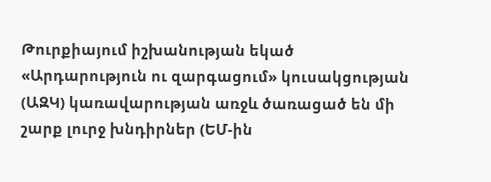Թուրքիայում իշխանության եկած «Արդարություն ու զարգացում» կուսակցության (ԱԶԿ) կառավարության առջև ծառացած են մի շարք լուրջ խնդիրներ (ԵՄ-ին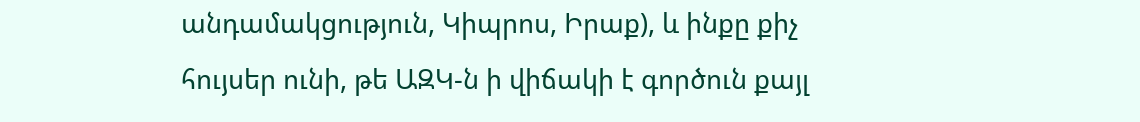անդամակցություն, Կիպրոս, Իրաք), և ինքը քիչ հույսեր ունի, թե ԱԶԿ-ն ի վիճակի է գործուն քայլ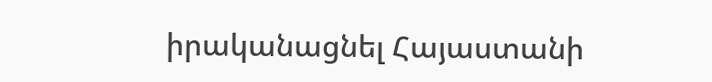իրականացնել Հայաստանի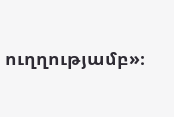ուղղությամբ»։